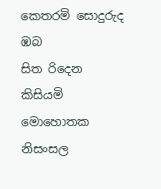කෙතරමි සොදුරුද ඹබ
සිත රිදෙන කිසියමි මොහොතක
නිසංසල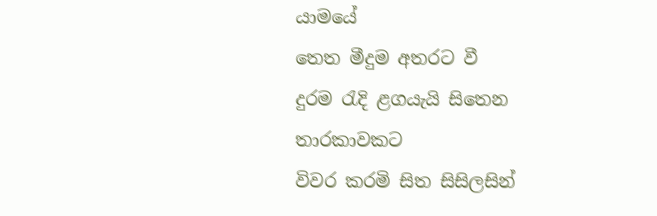යාමයේ
තෙත මීදුම අතරට වී
දුරම රැදි ළගයැයි සිතෙන
තාරකාවකට
විවර කරමි සිත සිසිලසින්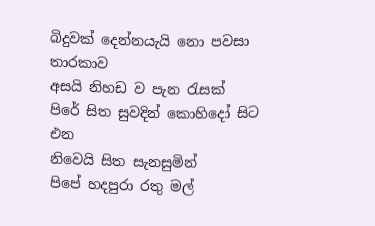බිදුවක් දෙන්නයැයි නො පවසා
තාරකාව
අසයි නිහඩ ව පැන රැසක්
පිරේ සිත සුවදින් කොහිදෝ සිට එන
නිවෙයි සිත සැනසුමින්
පිපේ හදපුරා රතු මල්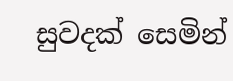සුවදක් සෙමින්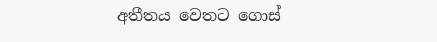අතීතය වෙතට ගොස්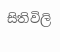සිතිවිලි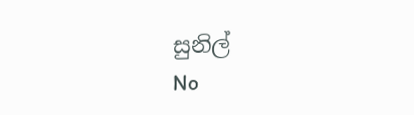සුනිල්
No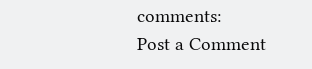comments:
Post a Comment